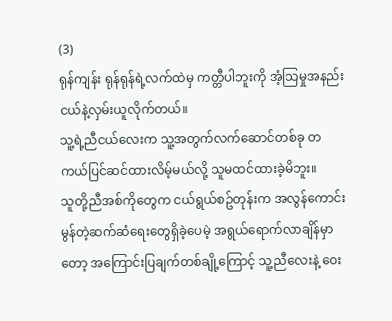(3)
ရုန်ကျန်း ရုန်ရုန်ရဲ့လက်ထဲမှ ကတ္တီပါဘူးကို အံ့သြမှုအနည်းငယ်နဲ့လှမ်းယူလိုက်တယ်။
သူ့ရဲ့ညီငယ်လေးက သူ့အတွက်လက်ဆောင်တစ်ခု တကယ်ပြင်ဆင်ထားလိမ့်မယ်လို့ သူမထင်ထားခဲ့မိဘူး။
သူတို့ညီအစ်ကိုတွေက ငယ်ရွယ်စဥ်တုန်းက အလွန်ကောင်းမွန်တဲ့ဆက်ဆံရေးတွေရှိခဲ့ပေမဲ့ အရွယ်ရောက်လာချိန်မှာတော့ အကြောင်းပြချက်တစ်ချို့ကြောင့် သူ့ညီလေးနဲ့ ဝေး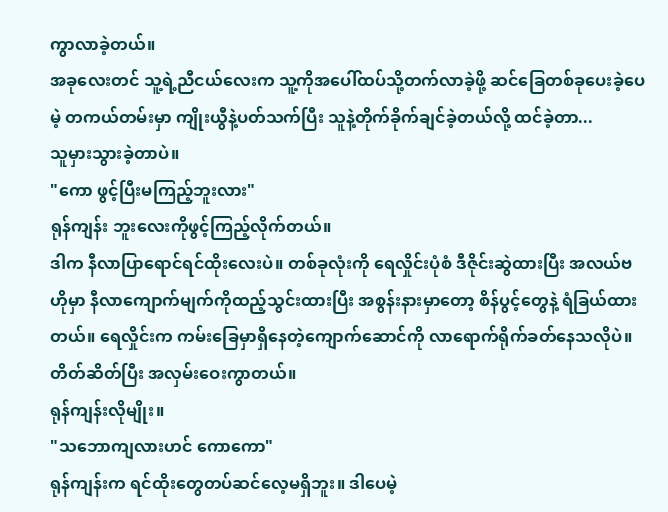ကွာလာခဲ့တယ်။
အခုလေးတင် သူ့ရဲ့ညီငယ်လေးက သူ့ကိုအပေါ်ထပ်သို့တက်လာခဲ့ဖို့ ဆင်ခြေတစ်ခုပေးခဲ့ပေမဲ့ တကယ်တမ်းမှာ ကျိုးယွီနဲ့ပတ်သက်ပြီး သူနဲ့တိုက်ခိုက်ချင်ခဲ့တယ်လို့ ထင်ခဲ့တာ...
သူမှားသွားခဲ့တာပဲ။
"ကော ဖွင့်ပြီးမကြည့်ဘူးလား"
ရုန်ကျန်း ဘူးလေးကိုဖွင့်ကြည့်လိုက်တယ်။
ဒါက နီလာပြာရောင်ရင်ထိုးလေးပဲ။ တစ်ခုလုံးကို ရေလှိုင်းပုံစံ ဒီဇိုင်းဆွဲထားပြီး အလယ်ဗဟိုမှာ နီလာကျောက်မျက်ကိုထည့်သွင်းထားပြီး အစွန်းနားမှာတော့ စိန်ပွင့်တွေနဲ့ ရံခြယ်ထားတယ်။ ရေလှိုင်းက ကမ်းခြေမှာရှိနေတဲ့ကျောက်ဆောင်ကို လာရောက်ရိုက်ခတ်နေသလိုပဲ။
တိတ်ဆိတ်ပြီး အလှမ်းဝေးကွာတယ်။
ရုန်ကျန်းလိုမျိုး။
"သဘောကျလားဟင် ကောကော"
ရုန်ကျန်းက ရင်ထိုးတွေတပ်ဆင်လေ့မရှိဘူး။ ဒါပေမဲ့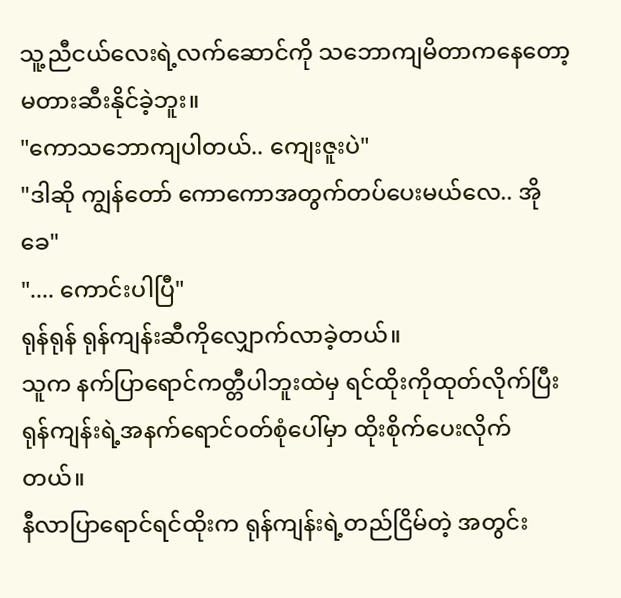သူ့ညီငယ်လေးရဲ့လက်ဆောင်ကို သဘောကျမိတာကနေတော့ မတားဆီးနိုင်ခဲ့ဘူး။
"ကောသဘောကျပါတယ်.. ကျေးဇူးပဲ"
"ဒါဆို ကျွန်တော် ကောကောအတွက်တပ်ပေးမယ်လေ.. အိုခေ"
".... ကောင်းပါပြီ"
ရုန်ရုန် ရုန်ကျန်းဆီကိုလျှောက်လာခဲ့တယ်။
သူက နက်ပြာရောင်ကတ္တီပါဘူးထဲမှ ရင်ထိုးကိုထုတ်လိုက်ပြီး ရုန်ကျန်းရဲ့အနက်ရောင်ဝတ်စုံပေါ်မှာ ထိုးစိုက်ပေးလိုက်တယ်။
နီလာပြာရောင်ရင်ထိုးက ရုန်ကျန်းရဲ့တည်ငြိမ်တဲ့ အတွင်း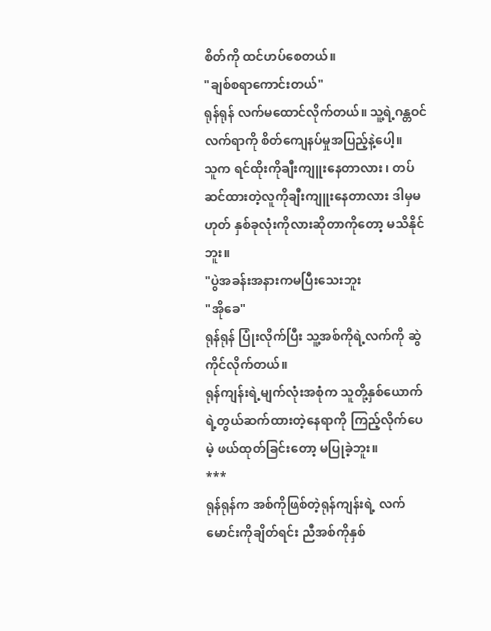စိတ်ကို ထင်ဟပ်စေတယ်။
"ချစ်စရာကောင်းတယ်"
ရုန်ရုန် လက်မထောင်လိုက်တယ်။ သူ့ရဲ့ဂန္တဝင်လက်ရာကို စိတ်ကျေနပ်မှုအပြည့်နဲ့ပေါ့။
သူက ရင်ထိုးကိုချီးကျူးနေတာလား ၊ တပ်ဆင်ထားတဲ့လူကိုချီးကျူးနေတာလား ဒါမှမဟုတ် နှစ်ခုလုံးကိုလားဆိုတာကိုတော့ မသိနိုင်ဘူး။
"ပွဲအခန်းအနားကမပြီးသေးဘူး
"အိုခေ"
ရုန်ရုန် ပြုံးလိုက်ပြီး သူ့အစ်ကိုရဲ့လက်ကို ဆွဲကိုင်လိုက်တယ်။
ရုန်ကျန်းရဲ့မျက်လုံးအစုံက သူတို့နှစ်ယောက်ရဲ့တွယ်ဆက်ထားတဲ့နေရာကို ကြည့်လိုက်ပေမဲ့ ဖယ်ထုတ်ခြင်းတော့ မပြုခဲ့ဘူး။
***
ရုန်ရုန်က အစ်ကိုဖြစ်တဲ့ရုန်ကျန်းရဲ့ လက်မောင်းကိုချိတ်ရင်း ညီအစ်ကိုနှစ်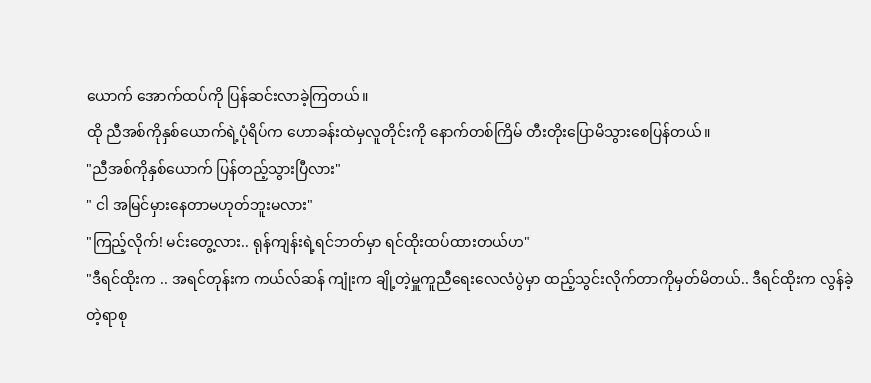ယောက် အောက်ထပ်ကို ပြန်ဆင်းလာခဲ့ကြတယ်။
ထို ညီအစ်ကိုနှစ်ယောက်ရဲ့ပုံရိပ်က ဟောခန်းထဲမှလူတိုင်းကို နောက်တစ်ကြိမ် တီးတိုးပြောမိသွားစေပြန်တယ်။
"ညီအစ်ကိုနှစ်ယောက် ပြန်တည့်သွားပြီလား"
" ငါ အမြင်မှားနေတာမဟုတ်ဘူးမလား"
"ကြည့်လိုက်! မင်းတွေ့လား.. ရုန်ကျန်းရဲ့ရင်ဘတ်မှာ ရင်ထိုးထပ်ထားတယ်ဟ"
"ဒီရင်ထိုးက .. အရင်တုန်းက ကယ်လ်ဆန် ကျုံးက ချို့တဲ့မှူကူညီရေးလေလံပွဲမှာ ထည့်သွင်းလိုက်တာကိုမှတ်မိတယ်.. ဒီရင်ထိုးက လွန်ခဲ့တဲ့ရာစု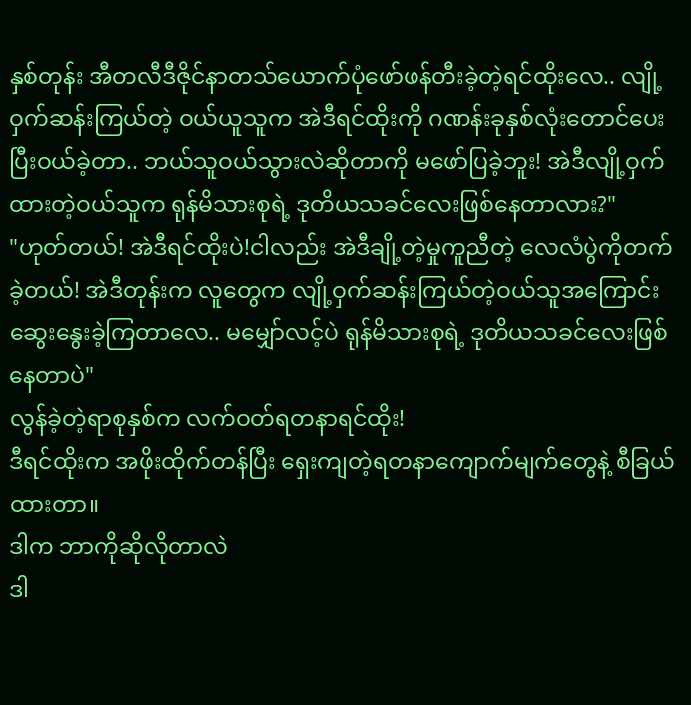နှစ်တုန်း အီတလီဒီဇိုင်နာတသ်ယောက်ပုံဖော်ဖန်တီးခဲ့တဲ့ရင်ထိုးလေ.. လျို့ဝှက်ဆန်းကြယ်တဲ့ ဝယ်ယူသူက အဲဒီရင်ထိုးကို ဂဏန်းခုနှစ်လုံးတောင်ပေးပြီးဝယ်ခဲ့တာ.. ဘယ်သူဝယ်သွားလဲဆိုတာကို မဖော်ပြခဲ့ဘူး! အဲဒီလျို့ဝှက်ထားတဲ့ဝယ်သူက ရုန်မိသားစုရဲ့ ဒုတိယသခင်လေးဖြစ်နေတာလား?"
"ဟုတ်တယ်! အဲဒီရင်ထိုးပဲ!ငါလည်း အဲဒီချို့တဲ့မှုကူညီတဲ့ လေလံပွဲကိုတက်ခဲ့တယ်! အဲဒီတုန်းက လူတွေက လျို့ဝှက်ဆန်းကြယ်တဲ့ဝယ်သူအကြောင်း ဆွေးနွေးခဲ့ကြတာလေ.. မမျှော်လင့်ပဲ ရုန်မိသားစုရဲ့ ဒုတိယသခင်လေးဖြစ်နေတာပဲ"
လွန်ခဲ့တဲ့ရာစုနှစ်က လက်ဝတ်ရတနာရင်ထိုး!
ဒီရင်ထိုးက အဖိုးထိုက်တန်ပြီး ရှေးကျတဲ့ရတနာကျောက်မျက်တွေနဲ့ စီခြယ်ထားတာ။
ဒါက ဘာကိုဆိုလိုတာလဲ
ဒါ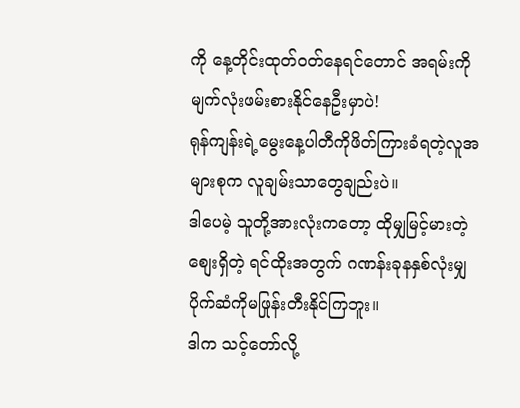ကို နေ့တိုင်းထုတ်ဝတ်နေရင်တောင် အရမ်းကို မျက်လုံးဖမ်းစားနိုင်နေဦးမှာပဲ!
ရုန်ကျန်းရဲ့မွေးနေ့ပါတီကိုဖိတ်ကြားခံရတဲ့လူအများစုက လူချမ်းသာတွေချည်းပဲ။
ဒါပေမဲ့ သူတို့အားလုံးကတော့ ထိုမျှမြင့်မားတဲ့စျေးရှိတဲ့ ရင်ထိုးအတွက် ဂဏန်းခုနနှစ်လုံးမျှ ပိုက်ဆံကိုမဖြုန်းတီးနိုင်ကြဘူး။
ဒါက သင့်တော်လို့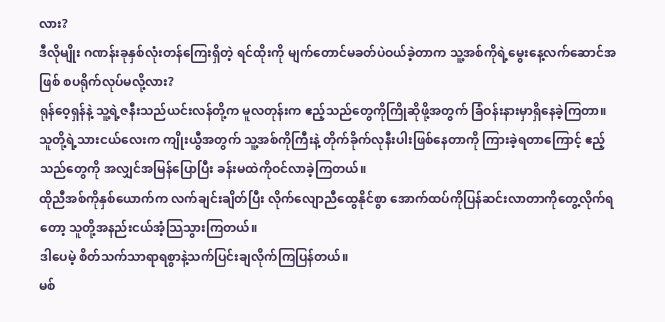လား?
ဒီလိုမျိုး ဂဏန်းခုနှစ်လုံးတန်ကြေးရှိတဲ့ ရင်ထိုးကို မျက်တောင်မခတ်ပဲဝယ်ခဲ့တာက သူ့အစ်ကိုရဲ့မွေးနေ့လက်ဆောင်အဖြစ် စပရိုက်လုပ်မလို့လား?
ရုန်ဝေ့ရှန်နဲ့ သူ့ရဲ့ဇနီးသည်ယင်းလန်တို့က မူလတုန်းက ဧည့်သည်တွေကိုကြိုဆိုဖို့အတွက် ခြံဝန်းနားမှာရှိနေခဲ့ကြတာ။ သူတို့ရဲ့သားငယ်လေးက ကျိုးယွီအတွက် သူ့အစ်ကိုကြီးနဲ့ တိုက်ခိုက်လုနီးပါးဖြစ်နေတာကို ကြားခဲ့ရတာကြောင့် ဧည့်သည်တွေကို အလျှင်အမြန်ပြောပြီး ခန်းမထဲကိုဝင်လာခဲ့ကြတယ်။
ထိုညီအစ်ကိုနှစ်ယောက်က လက်ချင်းချိတ်ပြီး လိုက်လျောညီထွေနိုင်စွာ အောက်ထပ်ကိုပြန်ဆင်းလာတာကိုတွေ့လိုက်ရတော့ သူတို့အနည်းငယ်အံ့သြသွားကြတယ်။
ဒါပေမဲ့ စိတ်သက်သာရာရစွာနဲ့သက်ပြင်းချလိုက်ကြပြန်တယ်။
မစ်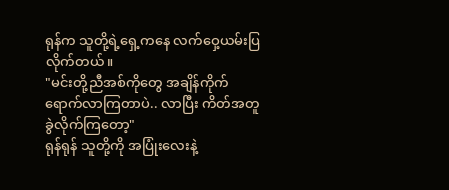ရုန်က သူတို့ရဲ့ရှေ့ကနေ လက်ဝှေ့ယမ်းပြလိုက်တယ်။
"မင်းတို့ညီအစ်ကိုတွေ အချိန်ကိုက်ရောက်လာကြတာပဲ.. လာပြီး ကိတ်အတူခွဲလိုက်ကြတော့"
ရုန်ရုန် သူတို့ကို အပြုံးလေးနဲ့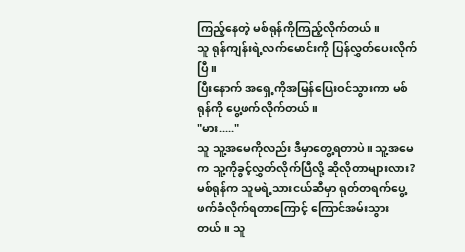ကြည့်နေတဲ့ မစ်ရုန်ကိုကြည့်လိုက်တယ်။
သူ ရုန်ကျန်းရဲ့လက်မောင်းကို ပြန်လွှတ်ပေးလိုက်ပြီ။
ပြီးနောက် အရှေ့ကိုအမြန်ပြေးဝင်သွားကာ မစ်ရုန်ကို ပွေ့ဖက်လိုက်တယ်။
"မား....."
သူ သူ့အမေကိုလည်း ဒီမှာတွေ့ရတာပဲ။ သူ့အမေက သူ့ကိုခွင့်လွှတ်လိုက်ပြီလို့ ဆိုလိုတာများလား?
မစ်ရုန်က သူမရဲ့သားငယ်ဆီမှာ ရုတ်တရက်ပွေ့ဖက်ခံလိုက်ရတာကြောင့် ကြောင်အမ်းသွားတယ်။ သူ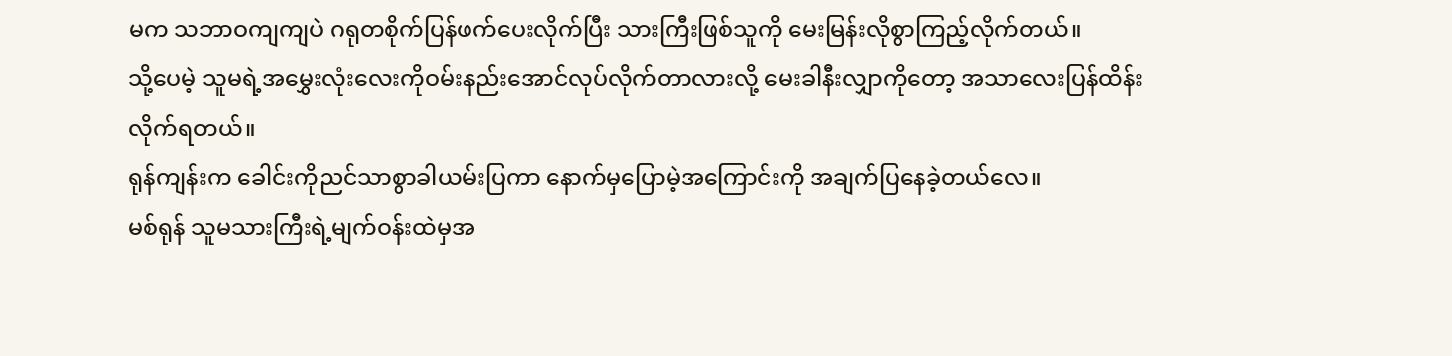မက သဘာဝကျကျပဲ ဂရုတစိုက်ပြန်ဖက်ပေးလိုက်ပြီး သားကြီးဖြစ်သူကို မေးမြန်းလိုစွာကြည့်လိုက်တယ်။
သို့ပေမဲ့ သူမရဲ့အမွှေးလုံးလေးကိုဝမ်းနည်းအောင်လုပ်လိုက်တာလားလို့ မေးခါနီးလျှာကိုတော့ အသာလေးပြန်ထိန်းလိုက်ရတယ်။
ရုန်ကျန်းက ခေါင်းကိုညင်သာစွာခါယမ်းပြကာ နောက်မှပြောမဲ့အကြောင်းကို အချက်ပြနေခဲ့တယ်လေ။
မစ်ရုန် သူမသားကြီးရဲ့မျက်ဝန်းထဲမှအ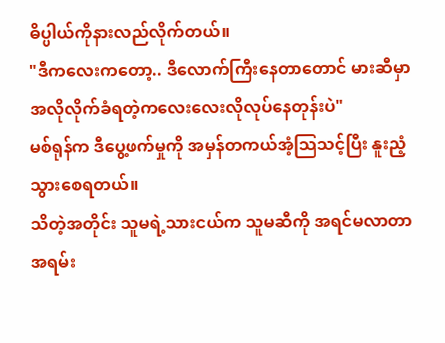ဓိပ္ပါယ်ကိုနားလည်လိုက်တယ်။
"ဒီကလေးကတော့.. ဒီလောက်ကြီးနေတာတောင် မားဆီမှာ အလိုလိုက်ခံရတဲ့ကလေးလေးလိုလုပ်နေတုန်းပဲ"
မစ်ရုန်က ဒီပွေ့ဖက်မှုကို အမှန်တကယ်အံ့သြသင့်ပြီး နူးညံ့သွားစေရတယ်။
သိတဲ့အတိုင်း သူမရဲ့သားငယ်က သူမဆီကို အရင်မလာတာ အရမ်း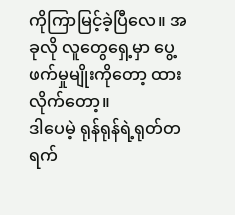ကိုကြာမြင့်ခဲ့ပြီလေ။ အခုလို လူတွေရှေ့မှာ ပွေ့ဖက်မှုမျိုးကိုတော့ ထားလိုက်တော့။
ဒါပေမဲ့ ရုန်ရုန်ရဲ့ရုတ်တရက်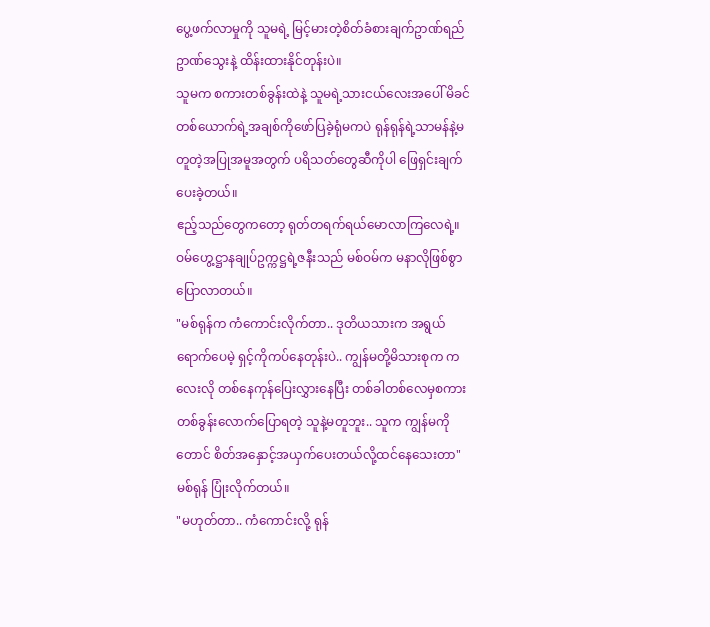ပွေ့ဖက်လာမှုကို သူမရဲ့ မြင့်မားတဲ့စိတ်ခံစားချက်ဥာဏ်ရည်ဥာဏ်သွေးနဲ့ ထိန်းထားနိုင်တုန်းပဲ။
သူမက စကားတစ်ခွန်းထဲနဲ့ သူမရဲ့သားငယ်လေးအပေါ် မိခင်တစ်ယောက်ရဲ့အချစ်ကိုဖော်ပြခဲ့ရုံမကပဲ ရုန်ရုန်ရဲ့သာမန်နဲ့မတူတဲ့အပြုအမူအတွက် ပရိသတ်တွေဆီကိုပါ ဖြေရှင်းချက် ပေးခဲ့တယ်။
ဧည့်သည်တွေကတော့ ရုတ်တရက်ရယ်မောလာကြလေရဲ့။
ဝမ်ဟွေ့ဋ္ဌာနချုပ်ဥက္ကဋ္ဌရဲ့ဇနီးသည် မစ်ဝမ်က မနာလိုဖြစ်စွာပြောလာတယ်။
"မစ်ရုန်က ကံကောင်းလိုက်တာ.. ဒုတိယသားက အရွယ်ရောက်ပေမဲ့ ရှင့်ကိုကပ်နေတုန်းပဲ.. ကျွန်မတို့မိသားစုက ကလေးလို တစ်နေကုန်ပြေးလွှားနေပြီး တစ်ခါတစ်လေမှစကားတစ်ခွန်းလောက်ပြောရတဲ့ သူနဲ့မတူဘူး.. သူက ကျွန်မကိုတောင် စိတ်အနှောင့်အယှက်ပေးတယ်လို့ထင်နေသေးတာ"
မစ်ရုန် ပြုံးလိုက်တယ်။
"မဟုတ်တာ.. ကံကောင်းလို့ ရုန်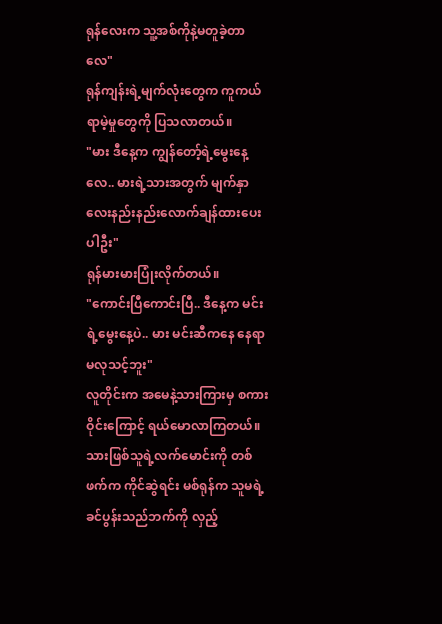ရုန်လေးက သူ့အစ်ကိုနဲ့မတူခဲ့တာလေ"
ရုန်ကျန်းရဲ့မျက်လုံးတွေက ကူကယ်ရာမဲ့မှုတွေကို ပြသလာတယ်။
"မား ဒီနေ့က ကျွန်တော့်ရဲ့မွေးနေ့လေ.. မားရဲ့သားအတွက် မျက်နှာလေးနည်းနည်းလောက်ချန်ထားပေးပါဦး"
ရုန်မားမားပြုံးလိုက်တယ်။
"ကောင်းပြီကောင်းပြီ.. ဒီနေ့က မင်းရဲ့မွေးနေ့ပဲ.. မား မင်းဆီကနေ နေရာမလုသင့်ဘူး"
လူတိုင်းက အမေနဲ့သားကြားမှ စကားဝိုင်းကြောင့် ရယ်မောလာကြတယ်။
သားဖြစ်သူရဲ့လက်မောင်းကို တစ်ဖက်က ကိုင်ဆွဲရင်း မစ်ရုန်က သူမရဲ့ခင်ပွန်းသည်ဘက်ကို လှည့်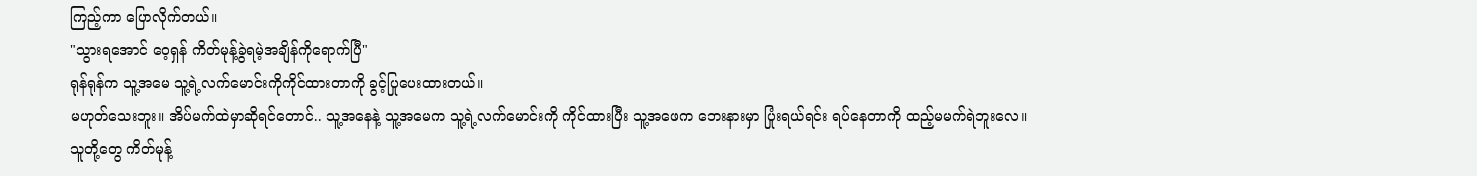ကြည့်ကာ ပြောလိုက်တယ်။
"သွားရအောင် ဝေ့ရှန် ကိတ်မုန့်ခွဲရမဲ့အချိန်ကိုရောက်ပြီ"
ရုန်ရုန်က သူ့အမေ သူ့ရဲ့လက်မောင်းကိုကိုင်ထားတာကို ခွင့်ပြုပေးထားတယ်။
မဟုတ်သေးဘူး။ အိပ်မက်ထဲမှာဆိုရင်တောင်.. သူ့အနေနဲ့ သူ့အမေက သူ့ရဲ့လက်မောင်းကို ကိုင်ထားပြီး သူ့အဖေက ဘေးနားမှာ ပြုံးရယ်ရင်း ရပ်နေတာကို ထည့်မမက်ရဲဘူးလေ။
သူတို့တွေ ကိတ်မုန့်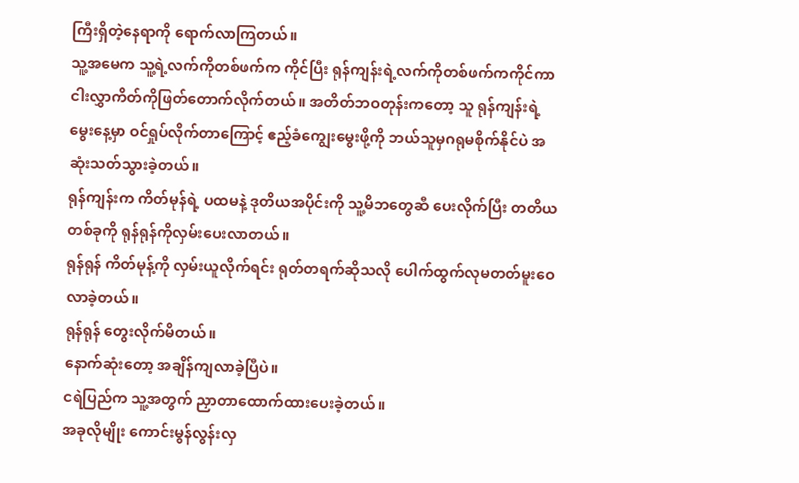ကြီးရှိတဲ့နေရာကို ရောက်လာကြတယ်။
သူ့အမေက သူ့ရဲ့လက်ကိုတစ်ဖက်က ကိုင်ပြီး ရုန်ကျန်းရဲ့လက်ကိုတစ်ဖက်ကကိုင်ကာ ငါးလွှာကိတ်ကိုဖြတ်တောက်လိုက်တယ်။ အတိတ်ဘဝတုန်းကတော့ သူ ရုန်ကျန်းရဲ့မွေးနေ့မှာ ဝင်ရှုပ်လိုက်တာကြောင့် ဧည့်ခံကျွေးမွေးဖို့ကို ဘယ်သူမှဂရုမစိုက်နိုင်ပဲ အဆုံးသတ်သွားခဲ့တယ်။
ရုန်ကျန်းက ကိတ်မုန်ရဲ့ ပထမနဲ့ ဒုတိယအပိုင်းကို သူ့မိဘတွေဆီ ပေးလိုက်ပြီး တတိယတစ်ခုကို ရုန်ရုန်ကိုလှမ်းပေးလာတယ်။
ရုန်ရုန် ကိတ်မုန့်ကို လှမ်းယူလိုက်ရင်း ရုတ်တရက်ဆိုသလို ပေါက်ထွက်လုမတတ်မူးဝေလာခဲ့တယ်။
ရုန်ရုန် တွေးလိုက်မိတယ်။
နောက်ဆုံးတော့ အချိန်ကျလာခဲ့ပြီပဲ။
ငရဲပြည်က သူ့အတွက် ညှာတာထောက်ထားပေးခဲ့တယ်။
အခုလိုမျိုး ကောင်းမွန်လွန်းလှ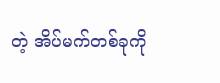တဲ့ အိပ်မက်တစ်ခုကို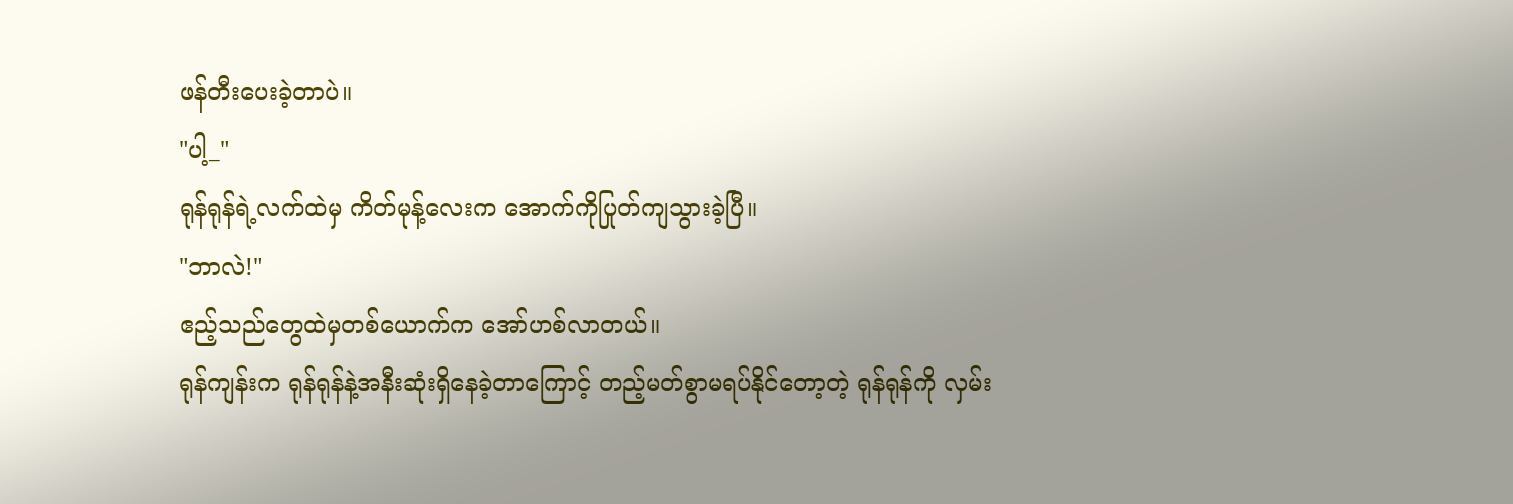ဖန်တီးပေးခဲ့တာပဲ။
"ပါ့_"
ရုန်ရုန်ရဲ့လက်ထဲမှ ကိတ်မုန့်လေးက အောက်ကိုပြုတ်ကျသွားခဲ့ပြီ။
"ဘာလဲ!"
ဧည့်သည်တွေထဲမှတစ်ယောက်က အော်ဟစ်လာတယ်။
ရုန်ကျန်းက ရုန်ရုန်နဲ့အနီးဆုံးရှိနေခဲ့တာကြောင့် တည့်မတ်စွာမရပ်နိုင်တော့တဲ့ ရုန်ရုန်ကို လှမ်း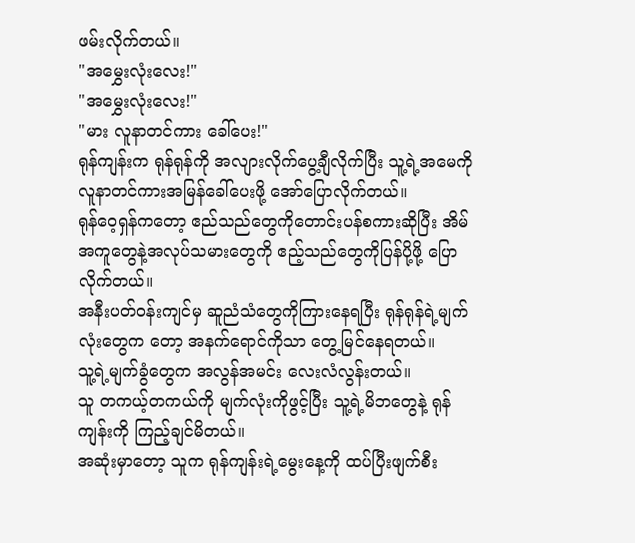ဖမ်းလိုက်တယ်။
"အမွှေးလုံးလေး!"
"အမွှေးလုံးလေး!"
"မား လူနာတင်ကား ခေါ်ပေး!"
ရုန်ကျန်းက ရုန်ရုန်ကို အလျားလိုက်ပွေ့ချီလိုက်ပြီး သူ့ရဲ့အမေကို လူနာတင်ကားအမြန်ခေါ်ပေးဖို့ အော်ပြောလိုက်တယ်။
ရုန်ဝေ့ရှန်ကတော့ ဧည်သည်တွေကိုတောင်းပန်စကားဆိုပြီး အိမ်အကူတွေနဲ့အလုပ်သမားတွေကို ဧည့်သည်တွေကိုပြန်ပို့ဖို့ ပြောလိုက်တယ်။
အနီးပတ်ဝန်းကျင်မှ ဆူညံသံတွေကိုကြားနေရပြီး ရုန်ရုန်ရဲ့မျက်လုံးတွေက တော့ အနက်ရောင်ကိုသာ တွေ့မြင်နေရတယ်။
သူ့ရဲ့မျက်ခွံတွေက အလွန်အမင်း လေးလံလွန်းတယ်။
သူ တကယ့်တကယ်ကို မျက်လုံးကိုဖွင့်ပြီး သူ့ရဲ့မိဘတွေနဲ့ ရုန်ကျန်းကို ကြည့်ချင်မိတယ်။
အဆုံးမှာတော့ သူက ရုန်ကျန်းရဲ့မွေးနေ့ကို ထပ်ပြီးဖျက်စီး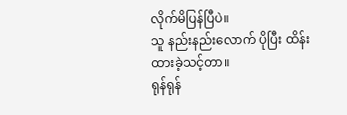လိုက်မိပြန်ပြီပဲ။
သူ နည်းနည်းလောက် ပိုပြီး ထိန်းထားခဲ့သင့်တာ။
ရုန်ရုန်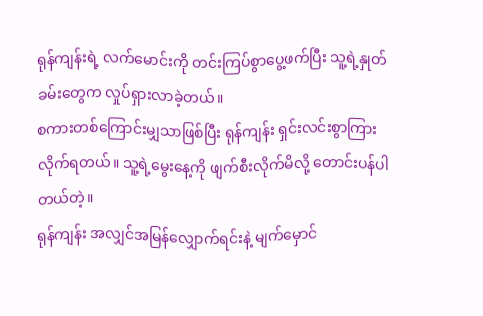ရုန်ကျန်းရဲ့ လက်မောင်းကို တင်းကြပ်စွာပွေ့ဖက်ပြီး သူ့ရဲ့နှုတ်ခမ်းတွေက လှုပ်ရှားလာခဲ့တယ်။
စကားတစ်ကြောင်းမျှသာဖြစ်ပြီး ရုန်ကျန်း ရှင်းလင်းစွာကြားလိုက်ရတယ်။ သူ့ရဲ့မွေးနေ့ကို ဖျက်စီးလိုက်မိလို့ တောင်းပန်ပါတယ်တဲ့။
ရုန်ကျန်း အလျှင်အမြန်လျှောက်ရင်းနဲ့ မျက်မှောင်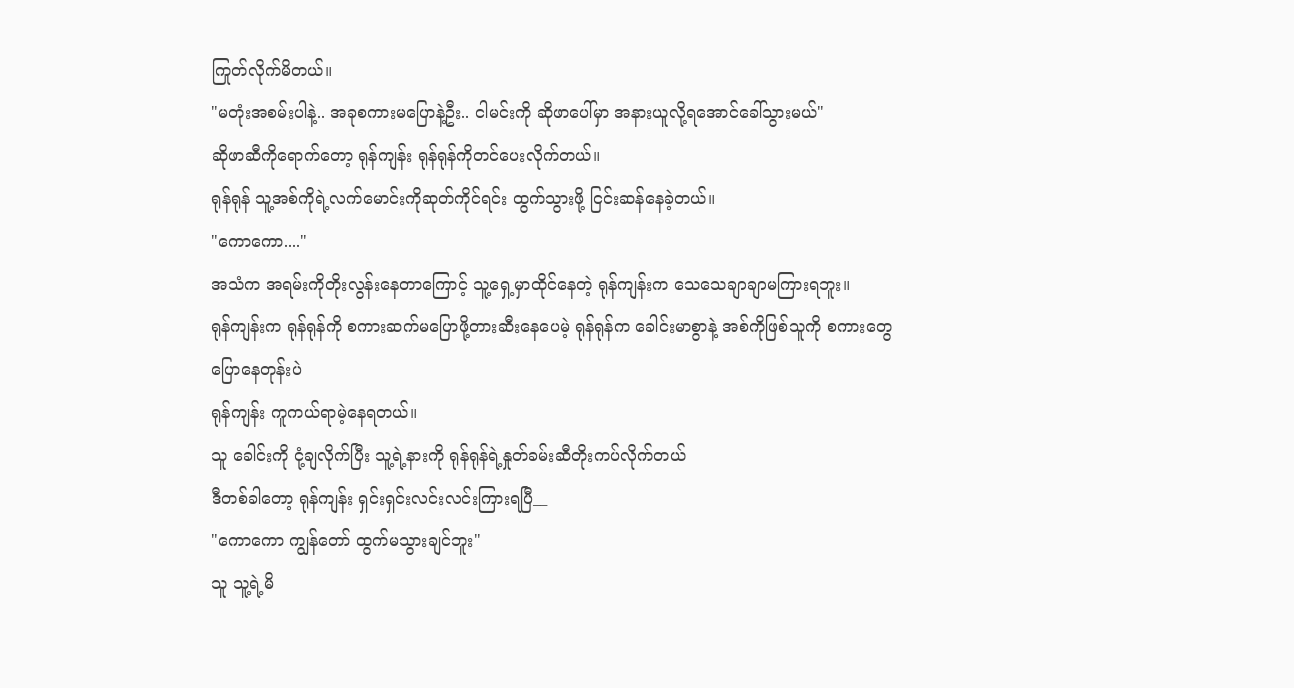ကြုတ်လိုက်မိတယ်။
"မတုံးအစမ်းပါနဲ့.. အခုစကားမပြောနဲ့ဦး.. ငါမင်းကို ဆိုဖာပေါ်မှာ အနားယူလို့ရအောင်ခေါ်သွားမယ်"
ဆိုဖာဆီကိုရောက်တော့ ရုန်ကျန်း ရုန်ရုန်ကိုတင်ပေးလိုက်တယ်။
ရုန်ရုန် သူ့အစ်ကိုရဲ့လက်မောင်းကိုဆုတ်ကိုင်ရင်း ထွက်သွားဖို့ ငြင်းဆန်နေခဲ့တယ်။
"ကောကော...."
အသံက အရမ်းကိုတိုးလွန်းနေတာကြောင့် သူ့ရှေ့မှာထိုင်နေတဲ့ ရုန်ကျန်းက သေသေချာချာမကြားရဘူး။
ရုန်ကျန်းက ရုန်ရုန်ကို စကားဆက်မပြောဖို့တားဆီးနေပေမဲ့ ရုန်ရုန်က ခေါင်းမာစွာနဲ့ အစ်ကိုဖြစ်သူကို စကားတွေပြောနေတုန်းပဲ
ရုန်ကျန်း ကူကယ်ရာမဲ့နေရတယ်။
သူ ခေါင်းကို ငုံ့ချလိုက်ပြီး သူ့ရဲ့နားကို ရုန်ရုန်ရဲ့နှုတ်ခမ်းဆီတိုးကပ်လိုက်တယ်
ဒီတစ်ခါတော့ ရုန်ကျန်း ရှင်းရှင်းလင်းလင်းကြားရပြီ__
"ကောကော ကျွန်တော် ထွက်မသွားချင်ဘူး"
သူ သူ့ရဲ့မိ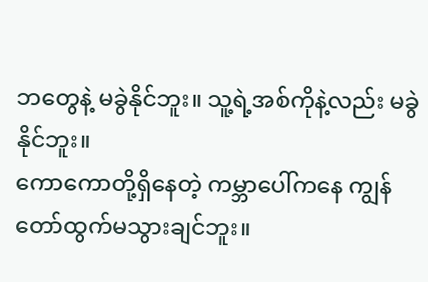ဘတွေနဲ့ မခွဲနိုင်ဘူး။ သူ့ရဲ့အစ်ကိုနဲ့လည်း မခွဲနိုင်ဘူး။
ကောကောတို့ရှိနေတဲ့ ကမ္ဘာပေါ်ကနေ ကျွန်တော်ထွက်မသွားချင်ဘူး။